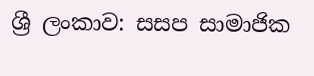ශ්‍රී ලංකාව: සසප සාමාජික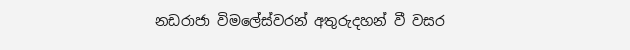නඩරාජා විමලේස්වරන්‌ අතුරුදහන්‌ වී වසර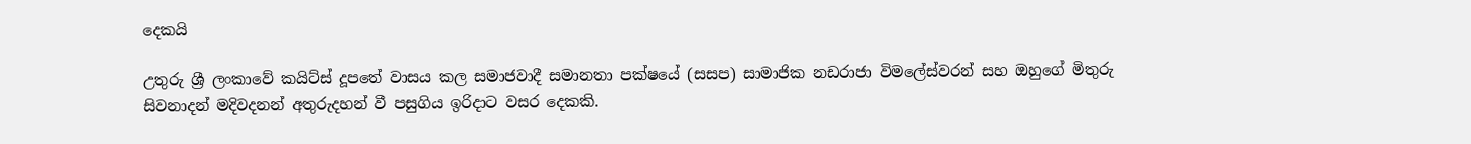දෙකයි

උතුරු ශ්‍රී ලංකාවේ කයිට්ස් දූපතේ වාසය කල සමාජවාදී සමානතා පක්ෂයේ (සසප) සාමාජික නඩරාජා විමලේස්වරන් සහ ඔහුගේ මිතුරු සිවනාදන් මදිවදනන් අතුරුදහන් වී පසුගිය ඉරිදාට වසර දෙකකි.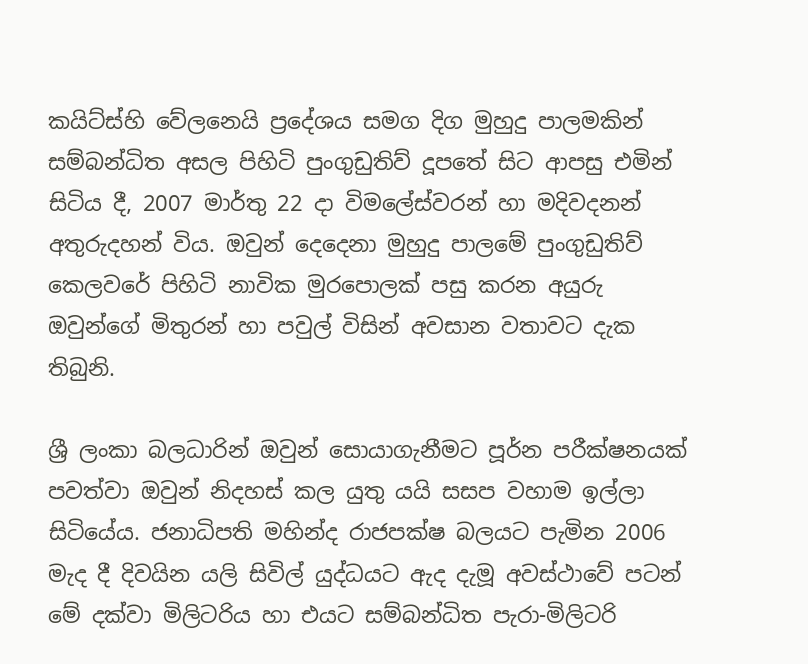කයිට්ස්හි වේලනෙයි ප්‍රදේශය සමග දිග මුහුදු පාලමකින් සම්බන්ධිත අසල පිහිටි පුංගුඩුතිව් දූපතේ සිට ආපසු එමින් සිටිය දී, 2007 මාර්තු 22 දා විමලේස්වරන් හා මදිවදනන් අතුරුදහන් විය. ඔවුන් දෙදෙනා මුහුදු පාලමේ පුංගුඩුතිව් කෙලවරේ පිහිටි නාවික මුරපොලක් පසු කරන අයුරු ඔවුන්ගේ මිතුරන් හා පවුල් විසින් අවසාන වතාවට දැක තිබුනි.

ශ්‍රී ලංකා බලධාරින් ඔවුන් සොයාගැනීමට පූර්න පරීක්ෂනයක් පවත්වා ඔවුන් නිදහස් කල යුතු යයි සසප වහාම ඉල්ලා සිටියේය. ජනාධිපති මහින්ද රාජපක්ෂ බලයට පැමින 2006 මැද දී දිවයින යලි සිවිල් යුද්ධයට ඇද දැමූ අවස්ථාවේ පටන් මේ දක්වා මිලිටරිය හා එයට සම්බන්ධිත පැරා-මිලිටරි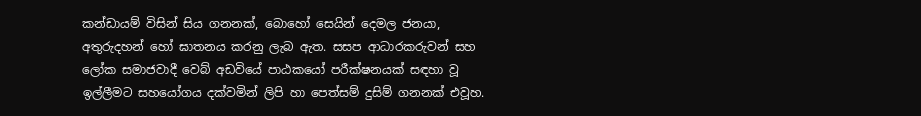කන්ඩායම් විසින් සිය ගනනක්, බොහෝ සෙයින් දෙමල ජනයා, අතුරුදහන් හෝ ඝාතනය කරනු ලැබ ඇත. සසප ආධාරකරුවන් සහ ලෝක සමාජවාදී වෙබ් අඩවියේ පාඨකයෝ පරීක්ෂනයක් සඳහා වූ ඉල්ලීමට සහයෝගය දක්වමින් ලිපි හා පෙත්සම් දුසිම් ගනනක් එවූහ.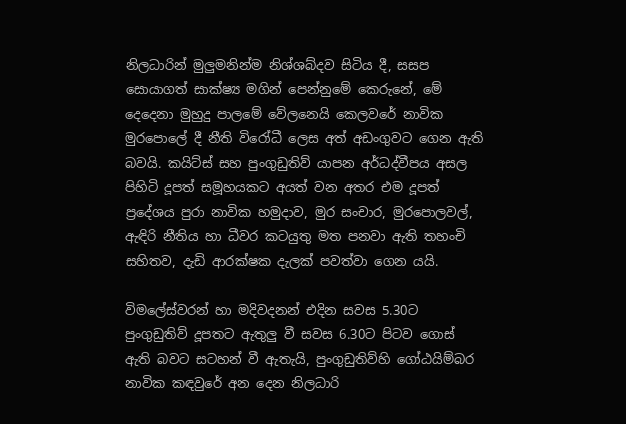නිලධාරින් මුලුමනින්ම නිශ්ශබ්දව සිටිය දී, සසප සොයාගත් සාක්ෂ්‍ය මගින් පෙන්නුමේ කෙරුනේ, මේ දෙදෙනා මුහුදු පාලමේ වේලනෙයි කෙලවරේ නාවික මුරපොලේ දී නීති විරෝධී ලෙස අත් අඩංගුවට ගෙන ඇති බවයි. කයිට්ස් සහ පුංගුඩුතිව් යාපන අර්ධද්වීපය අසල පිහිටි දූපත් සමූහයකට අයත් වන අතර එම දූපත් ප්‍රදේශය පුරා නාවික හමුදාව, මුර සංචාර, මුරපොලවල්, ඇඳිරි නීතිය හා ධීවර කටයුතු මත පනවා ඇති තහංචි සහිතව, දැඩි ආරක්ෂක දැලක් පවත්වා ගෙන යයි.

විමලේස්වරන් හා මදිවදනන් එදින සවස 5.30ට පුංගුඩුතිව් දූපතට ඇතුලු වී සවස 6.30ට පිටව ගොස් ඇති බවට සටහන් වී ඇතැයි, පුංගුඩුතිව්හි ගෝඨයිම්බර නාවික කඳවුරේ අන දෙන නිලධාරි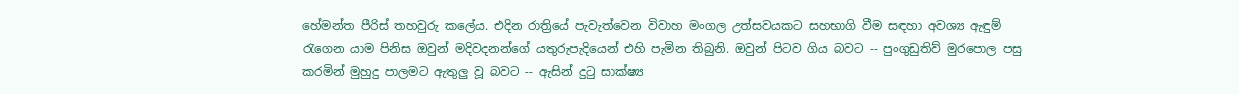හේමන්ත පීරිස් තහවුරු කලේය. එදින රාත්‍රියේ පැවැත්වෙන විවාහ මංගල උත්සවයකට සහභාගි වීම සඳහා අවශ්‍ය ඇඳුම් රැගෙන යාම පිනිස ඔවුන් මදිවදනන්ගේ යතුරුපැදියෙන් එහි පැමින තිබුනි. ඔවුන් පිටව ගිය බවට -- පුංගුඩුතිව් මුරපොල පසු කරමින් මුහුදු පාලමට ඇතුලු වූ බවට -- ඇසින් දුටු සාක්ෂ්‍ය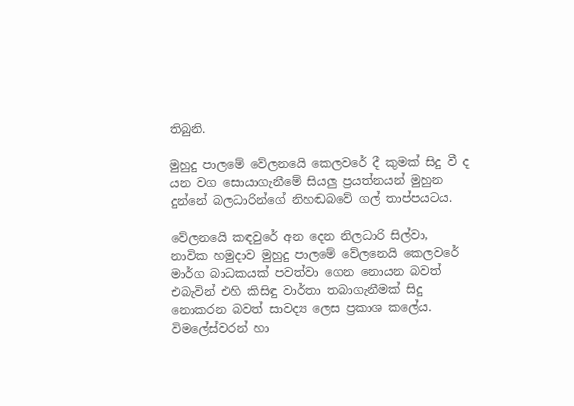තිබුනි.

මුහුදු පාලමේ වේලනයෙි කෙලවරේ දී කුමක් සිදු වී ද යන වග සොයාගැනීමේ සියලු ප්‍රයත්නයන් මුහුන දුන්නේ බලධාරින්ගේ නිහඬබවේ ගල් තාප්පයටය.

වේලනයෙි කඳවුරේ අන දෙන නිලධාරි සිල්වා, නාවික හමුදාව මුහුදු පාලමේ වේලනෙයි කෙලවරේ මාර්ග බාධකයක් පවත්වා ගෙන නොයන බවත් එබැවින් එහි කිසිඳු වාර්තා තබාගැනීමක් සිදු නොකරන බවත් සාවද්‍ය ලෙස ප්‍රකාශ කලේය. විමලේස්වරන් හා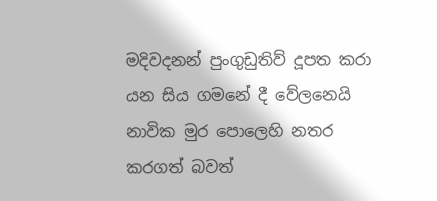මදිවදනන් පුංගුඩුතිව් දූපත කරා යන සිය ගමනේ දී වේලනෙයි නාවික මුර පොලෙහි නතර කරගත් බවත්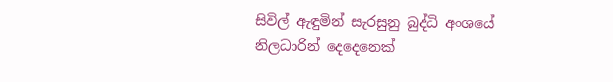සිවිල් ඇඳුමින් සැරසුනු බුද්ධි අංශයේ නිලධාරින් දෙදෙනෙක්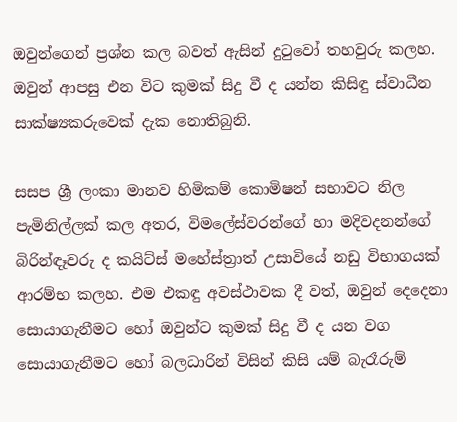ඔවුන්ගෙන් ප්‍රශ්න කල බවත් ඇසින් දුටුවෝ තහවුරු කලහ. ඔවුන් ආපසු එන විට කුමක් සිදු වී ද යන්න කිසිඳු ස්වාධීන සාක්ෂ්‍යකරුවෙක් දැක නොතිබුනි.

සසප ශ්‍රී ලංකා මානව හිමිකම් කොමිෂන් සභාවට නිල පැමිනිල්ලක් කල අතර, විමලේස්වරන්ගේ හා මදිවදනන්ගේ බිරින්ඳෑවරු ද කයිට්ස් මහේස්ත්‍රාත් උසාවියේ නඩු විභාගයක් ආරම්භ කලහ. එම එකඳු අවස්ථාවක දී වත්, ඔවුන් දෙදෙනා සොයාගැනීමට හෝ ඔවුන්ට කුමක් සිදු වී ද යන වග සොයාගැනීමට හෝ බලධාරින් විසින් කිසි යම් බැරෑරුම්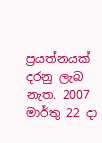ප්‍රයත්නයක් දරනු ලැබ නැත. 2007 මාර්තු 22 දා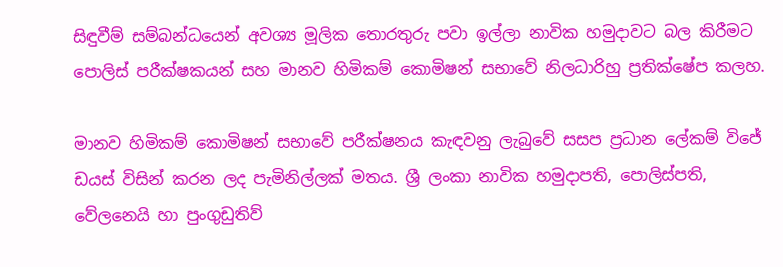සිඳුවීම් සම්බන්ධයෙන් අවශ්‍ය මූලික තොරතුරු පවා ඉල්ලා නාවික හමුදාවට බල කිරීමට පොලිස් පරීක්ෂකයන් සහ මානව හිමිකම් කොමිෂන් සභාවේ නිලධාරිහු ප්‍රතික්ෂේප කලහ.

මානව හිමිකම් කොමිෂන් සභාවේ පරීක්ෂනය කැඳවනු ලැබුවේ සසප ප්‍රධාන ලේකම් විජේ ඩයස් විසින් කරන ලද පැමිනිල්ලක් මතය. ශ්‍රී ලංකා නාවික හමුදාපති, පොලිස්පති, වේලනෙයි හා පුංගුඩුතිව්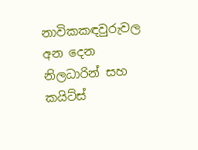නාවිකකඳවුරුවල අන දෙන නිලධාරින් සහ කයිට්ස්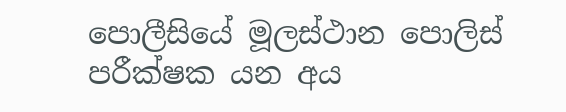පොලීසියේ මූලස්ථාන පොලිස් පරීක්ෂක යන අය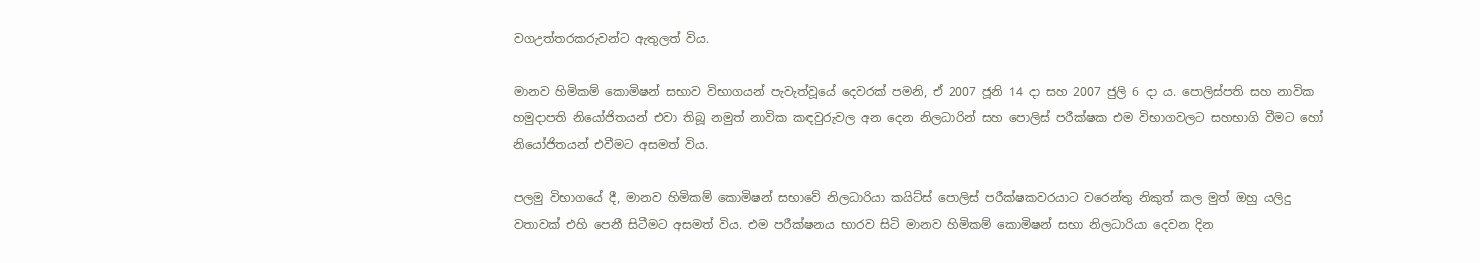වගඋත්තරකරුවන්ට ඇතුලත් විය.

මානව හිමිකම් කොමිෂන් සභාව විභාගයන් පැවැත්වූයේ දෙවරක් පමනි, ඒ 2007 ජූනි 14 දා සහ 2007 ජුලි 6 දා ය. පොලිස්පති සහ නාවික හමුදාපති නියෝජිතයන් එවා තිබූ නමුත් නාවික කඳවුරුවල අන දෙන නිලධාරින් සහ පොලිස් පරීක්ෂක එම විභාගවලට සහභාගි වීමට හෝ නියෝජිතයන් එවීමට අසමත් විය.

පලමු විභාගයේ දී, මානව හිමිකම් කොමිෂන් සභාවේ නිලධාරියා කයිට්ස් පොලිස් පරීක්ෂකවරයාට වරෙන්තු නිකුත් කල මුත් ඔහු යලිදු වතාවක් එහි පෙනී සිටීමට අසමත් විය. එම පරීක්ෂනය භාරව සිටි මානව හිමිකම් කොමිෂන් සභා නිලධාරියා දෙවන දින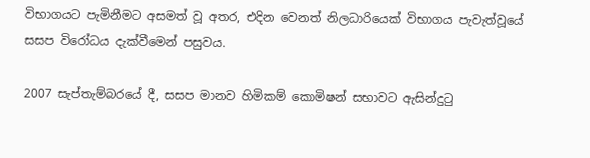විභාගයට පැමිනීමට අසමත් වූ අතර, එදින වෙනත් නිලධාරියෙක් විභාගය පැවැත්වූයේ සසප විරෝධය දැක්වීමෙන් පසුවය.

2007 සැප්තැම්බරයේ දී, සසප මානව හිමිකම් කොමිෂන් සභාවට ඇසින්දුටු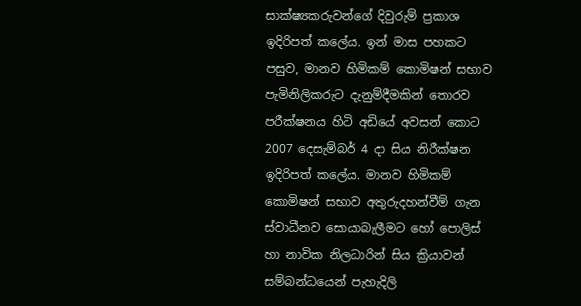සාක්ෂ්‍යකරුවන්ගේ දිවුරුම් ප්‍රකාශ ඉදිරිපත් කලේය. ඉන් මාස පහකට පසුව, මානව හිමිකම් කොමිෂන් සභාව පැමිනිලිකරුට දැනුම්දීමකින් තොරව පරීක්ෂනය හිටි අඩියේ අවසන් කොට 2007 දෙසැම්බර් 4 දා සිය නිරීක්ෂන ඉදිරිපත් කලේය. මානව හිමිකම් කොමිෂන් සභාව අතුරුදහන්වීම් ගැන ස්වාධීනව සොයාබැලීමට හෝ පොලිස් හා නාවික නිලධාරින් සිය ක්‍රියාවන් සම්බන්ධයෙන් පැහැදිලි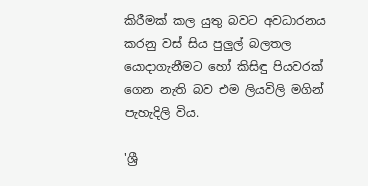කිරීමක් කල යුතු බවට අවධාරනය කරනු වස් සිය පුලුල් බලතල යොදාගැනීමට හෝ කිසිඳු පියවරක් ගෙන නැති බව එම ලියවිලි මගින් පැහැදිලි විය.

'ශ්‍රී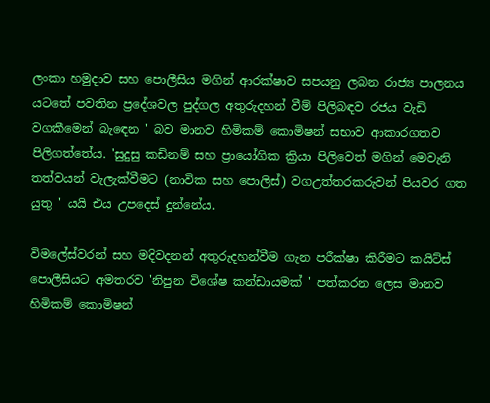ලංකා හමුදාව සහ පොලීසිය මගින් ආරක්ෂාව සපයනු ලබන රාජ්‍ය පාලනය යටතේ පවතින ප්‍රදේශවල පුද්ගල අතුරුදහන් වීම් පිලිබඳව රජය වැඩි වගකීමෙන් බැඳෙන ' බව මානව හිමිකම් කොමිෂන් සභාව ආකාරගතව පිලිගත්තේය. 'සුදුසු කඩිනම් සහ ප්‍රායෝගික ක්‍රියා පිලිවෙත් මගින් මෙවැනි තත්වයන් වැලැක්වීමට (නාවික සහ පොලිස්) වගඋත්තරකරුවන් පියවර ගත යුතු ' යයි එය උපදෙස් දුන්නේය.

විමලේස්වරන් සහ මදිවදනන් අතුරුදහන්වීම ගැන පරීක්ෂා කිරීමට කයිට්ස් පොලීසියට අමතරව 'නිපුන විශේෂ කන්ඩායමක් ' පත්කරන ලෙස මානව හිමිකම් කොමිෂන්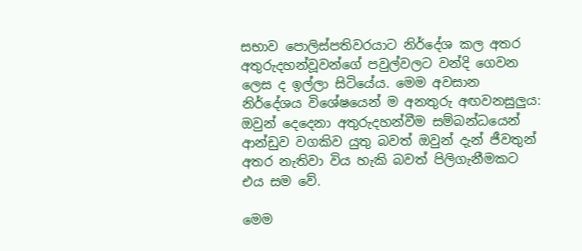සභාව පොලිස්පතිවරයාට නිර්දේශ කල අතර අතුරුදහන්වූවන්ගේ පවුල්වලට වන්දි ගෙවන ලෙස ද ඉල්ලා සිටියේය. මෙම අවසාන නිර්දේශය විශේෂයෙන් ම අනතුරු අඟවනසුලුය: ඔවුන් දෙදෙනා අතුරුදහන්වීම සම්බන්ධයෙන් ආන්ඩුව වගකිව යුතු බවත් ඔවුන් දැන් ජීවතුන් අතර නැතිවා විය හැකි බවත් පිලිගැනීමකට එය සම වේ.

මෙම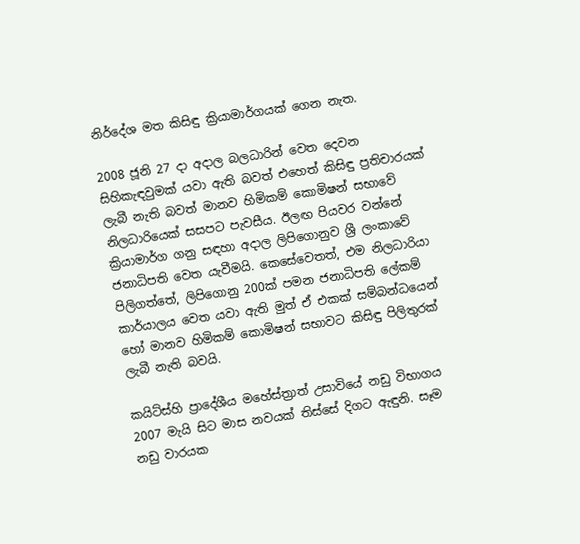නිර්දේශ මත කිසිඳු ක්‍රියාමාර්ගයක් ගෙන නැත.

2008 ජූනි 27 දා අදාල බලධාරින් වෙත දෙවන සිහිකැඳවුමක් යවා ඇති බවත් එහෙත් කිසිඳු ප්‍රතිචාරයක් ලැබී නැති බවත් මානව හිමිකම් කොමිෂන් සභාවේ නිලධාරියෙක් සසපට පැවසීය. ඊලඟ පියවර වන්නේ ක්‍රියාමාර්ග ගනු සඳහා අදාල ලිපිගොනුව ශ්‍රී ලංකාවේ ජනාධිපති වෙත යැවීමයි. කෙසේවෙතත්, එම නිලධාරියා පිලිගත්තේ, ලිපිගොනු 200ක් පමන ජනාධිපති ලේකම් කාර්යාලය වෙත යවා ඇති මුත් ඒ එකක් සම්බන්ධයෙන් හෝ මානව හිමිකම් කොමිෂන් සභාවට කිසිඳු පිලිතුරක් ලැබී නැති බවයි.

කයිට්ස්හි ප්‍රාදේශීය මහේස්ත්‍රාත් උසාවියේ නඩු විභාගය 2007 මැයි සිට මාස නවයක් තිස්සේ දිගට ඇඳුනි. සෑම නඩු වාරයක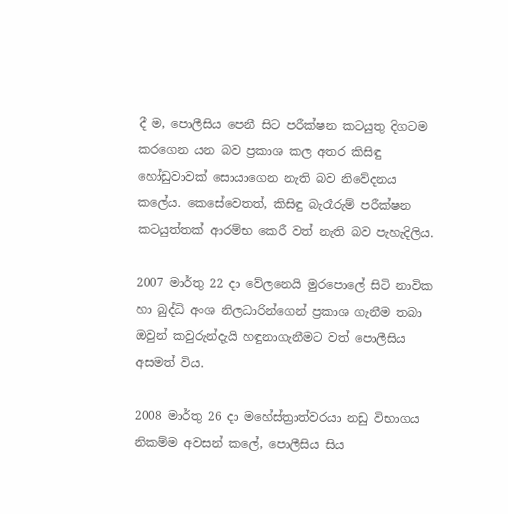දී ම, පොලීසිය පෙනී සිට පරීක්ෂන කටයුතු දිගටම කරගෙන යන බව ප්‍රකාශ කල අතර කිසිඳු හෝඩුවාවක් සොයාගෙන නැති බව නිවේදනය කලේය. කෙසේවෙතත්, කිසිඳු බැරෑරුම් පරීක්ෂන කටයුත්තක් ආරම්භ කෙරී වත් නැති බව පැහැදිලිය.

2007 මාර්තු 22 දා වේලනෙයි මුරපොලේ සිටි නාවික හා බුද්ධි අංශ නිලධාරින්ගෙන් ප්‍රකාශ ගැනීම තබා ඔවුන් කවුරුන්දැයි හඳුනාගැනීමට වත් පොලීසිය අසමත් විය.

2008 මාර්තු 26 දා මහේස්ත්‍රාත්වරයා නඩු විභාගය නිකම්ම අවසන් කලේ, පොලීසිය සිය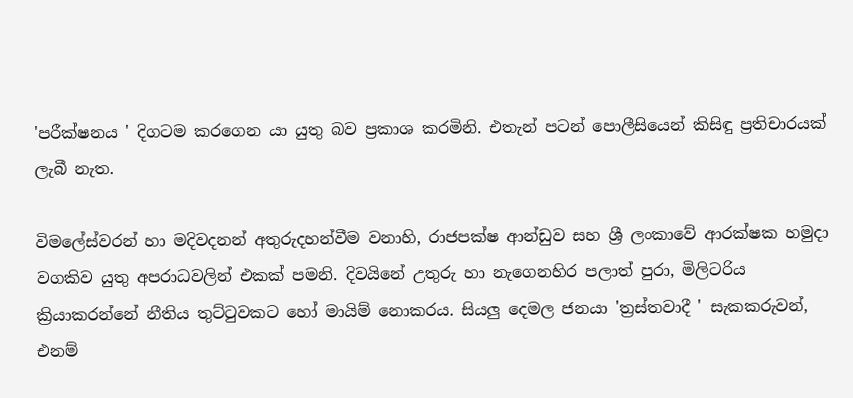'පරීක්ෂනය ' දිගටම කරගෙන යා යුතු බව ප්‍රකාශ කරමිනි. එතැන් පටන් පොලීසියෙන් කිසිඳු ප්‍රතිචාරයක් ලැබී නැත.

විමලේස්වරන් හා මදිවදනන් අතුරුදහන්වීම වනාහි, රාජපක්ෂ ආන්ඩුව සහ ශ්‍රී ලංකාවේ ආරක්ෂක හමුදා වගකිව යුතු අපරාධවලින් එකක් පමනි. දිවයිනේ උතුරු හා නැගෙනහිර පලාත් පුරා, මිලිටරිය ක්‍රියාකරන්නේ නීතිය තුට්ටුවකට හෝ මායිම් නොකරය. සියලු දෙමල ජනයා 'ත්‍රස්තවාදී ' සැකකරුවන්, එනම්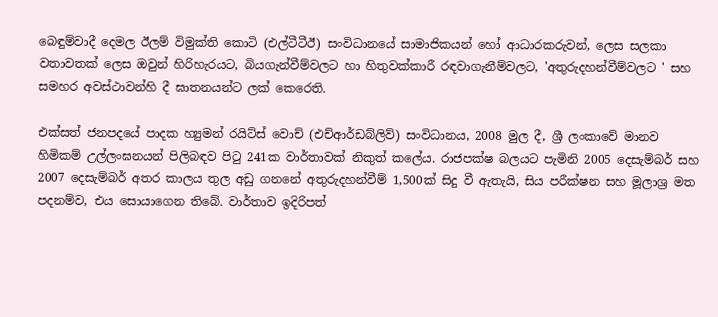බෙඳුම්වාදී දෙමල ඊලම් විමුක්ති කොටි (එල්ටීටීඊ) සංවිධානයේ සාමාජිකයන් හෝ ආධාරකරුවන්, ලෙස සලකා වතාවතක් ලෙස ඔවුන් හිරිහැරයට, බියගැන්වීම්වලට හා හිතුවක්කාරී රඳවාගැනීම්වලට, 'අතුරුදහන්වීම්වලට ' සහ සමහර අවස්ථාවන්හි දී ඝාතනයන්ට ලක් කෙරෙති.

එක්සත් ජනපදයේ පාදක හ්‍යුමන් රයිට්ස් වොච් (එච්ආර්ඩබ්ලිව්) සංවිධානය, 2008 මුල දී, ශ්‍රී ලංකාවේ මානව හිමිකම් උල්ලංඝනයන් පිලිබඳව පිටු 241ක වාර්තාවක් නිකුත් කලේය. රාජපක්ෂ බලයට පැමිනි 2005 දෙසැම්බර් සහ 2007 දෙසැම්බර් අතර කාලය තුල අඩු ගනනේ අතුරුදහන්වීම් 1,500ක් සිදු වී ඇතැයි, සිය පරීක්ෂන සහ මූලාශ්‍ර මත පදනම්ව, එය සොයාගෙන තිබේ. වාර්තාව ඉදිරිපත්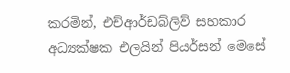කරමින්, එච්ආර්ඩබ්ලිව් සහකාර අධ්‍යක්ෂක එලයින් පියර්සන් මෙසේ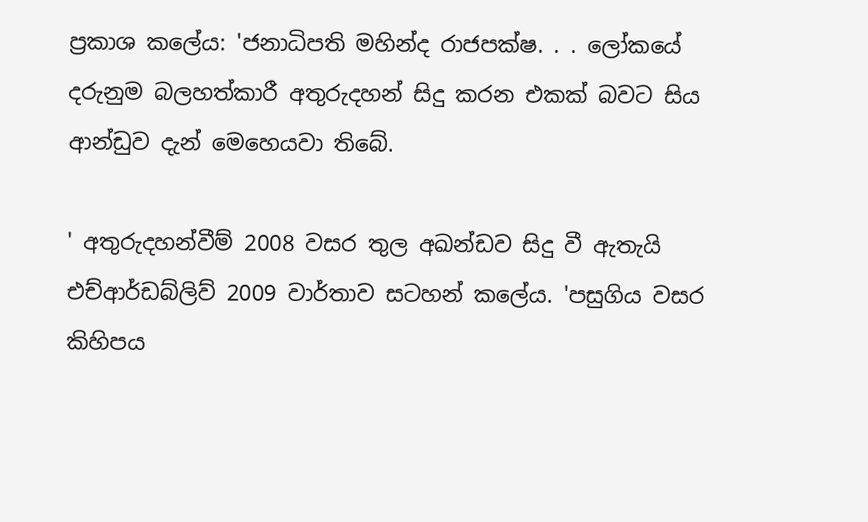ප්‍රකාශ කලේය: 'ජනාධිපති මහින්ද රාජපක්ෂ. . . ලෝකයේ දරුනුම බලහත්කාරී අතුරුදහන් සිදු කරන එකක් බවට සිය ආන්ඩුව දැන් මෙහෙයවා තිබේ.

' අතුරුදහන්වීම් 2008 වසර තුල අඛන්ඩව සිදු වී ඇතැයි එච්ආර්ඩබ්ලිව් 2009 වාර්තාව සටහන් කලේය. 'පසුගිය වසර කිහිපය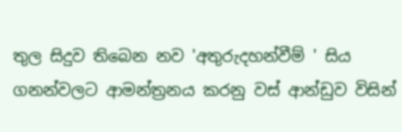තුල සිදුව තිබෙන නව 'අතුරුදහන්වීම් ' සිය ගනන්වලට ආමන්ත්‍රනය කරනු වස් ආන්ඩුව විසින්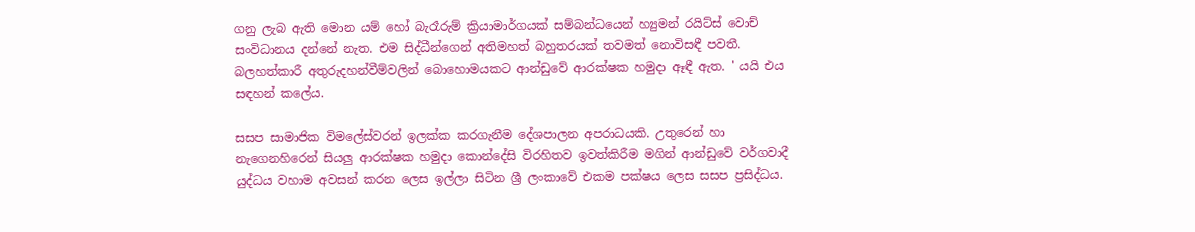ගනු ලැබ ඇති මොන යම් හෝ බැරෑරුම් ක්‍රියාමාර්ගයක් සම්බන්ධයෙන් හ්‍යුමන් රයිට්ස් වොච් සංවිධානය දන්නේ නැත. එම සිද්ධීන්ගෙන් අතිමහත් බහුතරයක් තවමත් නොවිසඳී පවතී. බලහත්කාරී අතුරුදහන්වීම්වලින් බොහොමයකට ආන්ඩුවේ ආරක්ෂක හමුදා ඈඳී ඇත. ' යයි එය සඳහන් කලේය.

සසප සාමාජික විමලේස්වරන් ඉලක්ක කරගැනීම දේශපාලන අපරාධයකි. උතුරෙන් හා නැගෙනහිරෙන් සියලු ආරක්ෂක හමුදා කොන්දේසි විරහිතව ඉවත්කිරීම මගින් ආන්ඩුවේ වර්ගවාදී යුද්ධය වහාම අවසන් කරන ලෙස ඉල්ලා සිටින ශ්‍රී ලංකාවේ එකම පක්ෂය ලෙස සසප ප්‍රසිද්ධය.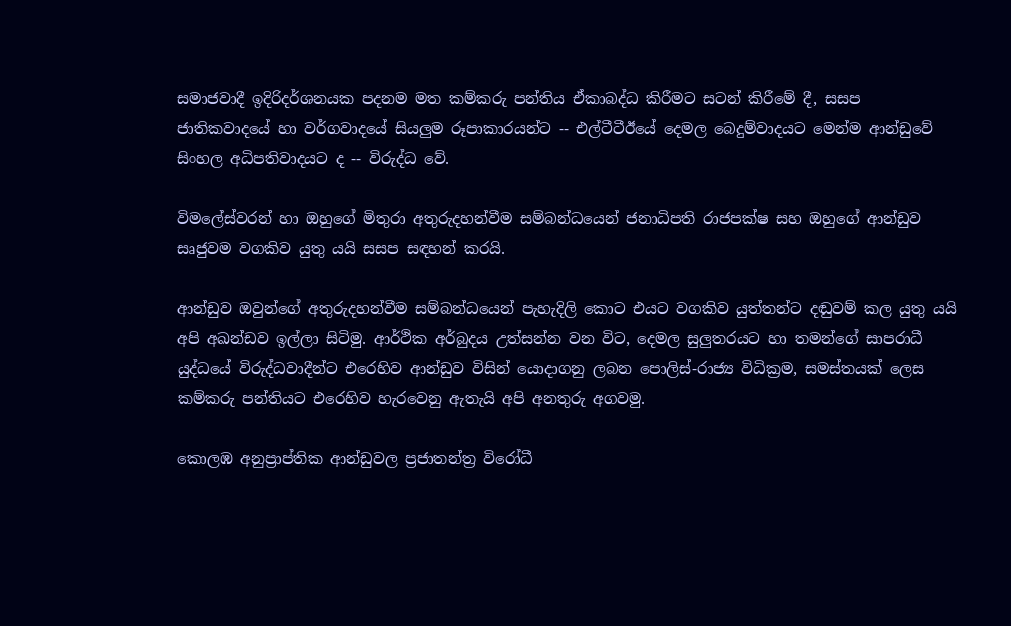සමාජවාදී ඉදිරිදර්ශනයක පදනම මත කම්කරු පන්තිය ඒකාබද්ධ කිරීමට සටන් කිරීමේ දී, සසප ජාතිකවාදයේ හා වර්ගවාදයේ සියලුම රූපාකාරයන්ට -- එල්ටීටීඊයේ දෙමල බෙදුම්වාදයට මෙන්ම ආන්ඩුවේ සිංහල අධිපතිවාදයට ද -- විරුද්ධ වේ.

විමලේස්වරන් හා ඔහුගේ මිතුරා අතුරුදහන්වීම සම්බන්ධයෙන් ජනාධිපති රාජපක්ෂ සහ ඔහුගේ ආන්ඩුව සෘජුවම වගකිව යුතු යයි සසප සඳහන් කරයි.

ආන්ඩුව ඔවුන්ගේ අතුරුදහන්වීම සම්බන්ධයෙන් පැහැදිලි කොට එයට වගකිව යුත්තන්ට දඬුවම් කල යුතු යයි අපි අඛන්ඩව ඉල්ලා සිටිමු. ආර්ථික අර්බුදය උත්සන්න වන විට, දෙමල සුලුතරයට හා තමන්ගේ සාපරාධී යුද්ධයේ විරුද්ධවාදීන්ට එරෙහිව ආන්ඩුව විසින් යොදාගනු ලබන පොලිස්-රාජ්‍ය විධික්‍රම, සමස්තයක් ලෙස කම්කරු පන්තියට එරෙහිව හැරවෙනු ඇතැයි අපි අනතුරු අගවමු.

කොලඹ අනුප්‍රාප්තික ආන්ඩුවල ප්‍රජාතන්ත්‍ර විරෝධී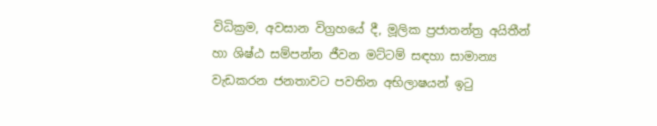විධික්‍රම, අවසාන විග්‍රහයේ දී, මූලික ප්‍රජාතන්ත්‍ර අයිතීන් හා ශිෂ්ඨ සම්පන්න ජීවන මට්ටම් සඳහා සාමාන්‍ය වැඩකරන ජනතාවට පවතින අභිලාෂයන් ඉටු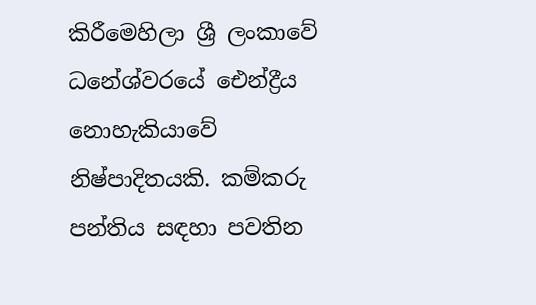කිරීමෙහිලා ශ්‍රී ලංකාවේ ධනේශ්වරයේ ඓන්ද්‍රීය නොහැකියාවේ නිෂ්පාදිතයකි. කම්කරු පන්තිය සඳහා පවතින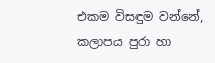එකම විසඳුම වන්නේ, කලාපය පුරා හා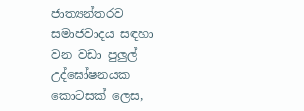ජාත්‍යන්තරව සමාජවාදය සඳහා වන වඩා පුලුල් උද්ඝෝෂනයක කොටසක් ලෙස,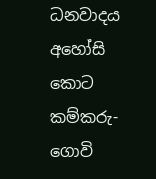ධනවාදය අහෝසි කොට කම්කරු-ගොවි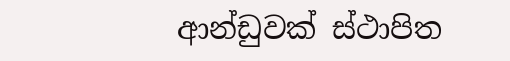ආන්ඩුවක් ස්ථාපිත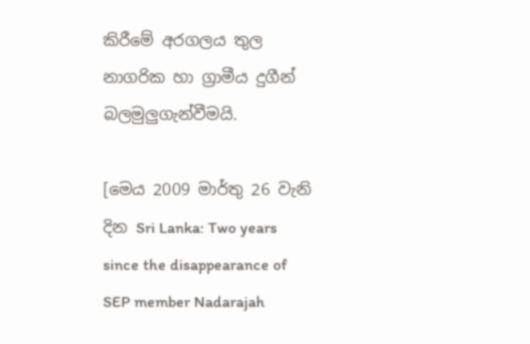කිරීමේ අරගලය තුල නාගරික හා ග්‍රාමීය දුගීන් බලමුලුගැන්වීමයි.

[මෙය 2009 මාර්තු 26 වැනි දින Sri Lanka: Two years since the disappearance of SEP member Nadarajah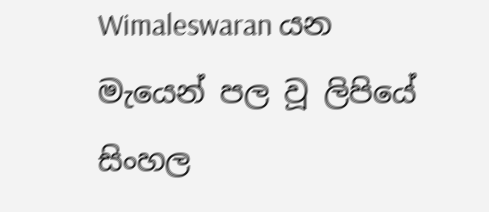Wimaleswaran යන මැයෙන් පල වූ ලිපියේ සිංහල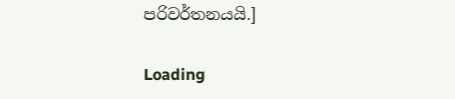පරිවර්තනයයි.]

Loading